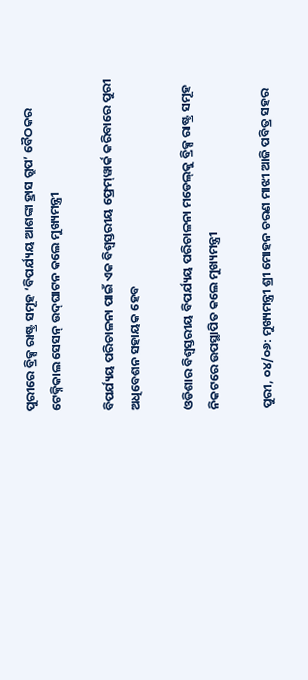ପୁରୀରେ ବ୍ରିକ୍ସ ରାଷ୍ଟ୍ର ସମୂହ ‘ବିପର୍ଯ୍ୟୟ ଆଶଙ୍କା ହ୍ରାସ ଗ୍ରୁପ’ ବୈଠକର ଟେକ୍ନିକାଲ ସେସନ୍ ଉଦ୍‌ଘାଟନ କଲେ ମୁଖ୍ୟମନ୍ତ୍ରୀ

ବିପର୍ଯ୍ୟୟ ପରିଚାଳନା ପାଇଁ ଏକ ବିଶ୍ବସ୍ତରୀୟ ଫ୍ରେମ୍‌ୱାର୍କ କରିବାରେ ପୁରୀ ଅଧିବେଶନ ସହାୟକ ହେବ

ଓଡିଶାର ବିଶ୍ବସ୍ତରୀୟ ବିପର୍ଯ୍ୟୟ ପରିଚାଳନା ମଡେଲ୍‌କୁ ବ୍ରିକ୍ସ ରାଷ୍ଟ୍ର ସମୂହ ନିକଟରେ ଉପସ୍ଥାପିତ କଲେ ମୁଖ୍ୟମନ୍ତ୍ରୀ

ପୁରୀ, ୦୪/୦୬: ମୁଖ୍ୟମନ୍ତ୍ରୀ ଶ୍ରୀ ମୋହନ ଚରଣ ମାଝୀ ଆଜି ପବିତ୍ର ସହର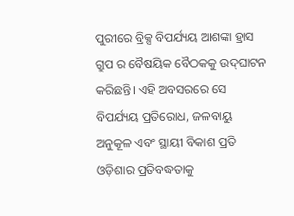ପୁରୀରେ ବ୍ରିକ୍ସ ବିପର୍ଯ୍ୟୟ ଆଶଙ୍କା ହ୍ରାସ ଗ୍ରୁପ ର ବୈଷୟିକ ବୈଠକକୁ ଉଦ୍‌ଘାଟନ କରିଛନ୍ତି। ଏହି ଅବସରରେ ସେ ବିପର୍ଯ୍ୟୟ ପ୍ରତିରୋଧ, ଜଳବାୟୁ ଅନୁକୂଳ ଏବଂ ସ୍ଥାୟୀ ବିକାଶ ପ୍ରତି ଓଡ଼ିଶାର ପ୍ରତିବଦ୍ଧତାକୁ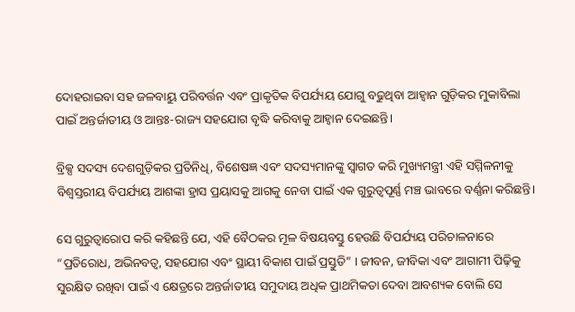ଦୋହରାଇବା ସହ ଜଳବାୟୁ ପରିବର୍ତ୍ତନ ଏବଂ ପ୍ରାକୃତିକ ବିପର୍ଯ୍ୟୟ ଯୋଗୁ ବଢୁଥିବା ଆହ୍ୱାନ ଗୁଡ଼ିକର ମୁକାବିଲା ପାଇଁ ଅନ୍ତର୍ଜାତୀୟ ଓ ଆନ୍ତଃ-ରାଜ୍ୟ ସହଯୋଗ ବୃଦ୍ଧି କରିବାକୁ ଆହ୍ୱାନ ଦେଇଛନ୍ତି।

ବ୍ରିକ୍ସ ସଦସ୍ୟ ଦେଶଗୁଡ଼ିକର ପ୍ରତିନିଧି, ବିଶେଷଜ୍ଞ ଏବଂ ସଦସ୍ୟମାନଙ୍କୁ ସ୍ୱାଗତ କରି ମୁଖ୍ୟମନ୍ତ୍ରୀ ଏହି ସମ୍ମିଳନୀକୁ ବିଶ୍ୱସ୍ତରୀୟ ବିପର୍ଯ୍ୟୟ ଆଶଙ୍କା ହ୍ରାସ ପ୍ରୟାସକୁ ଆଗକୁ ନେବା ପାଇଁ ଏକ ଗୁରୁତ୍ୱପୂର୍ଣ୍ଣ ମଞ୍ଚ ଭାବରେ ବର୍ଣ୍ଣନା କରିଛନ୍ତି।

ସେ ଗୁରୁତ୍ୱାରୋପ କରି କହିଛନ୍ତି ଯେ, ଏହି ବୈଠକର ମୂଳ ବିଷୟବସ୍ତୁ ହେଉଛି ବିପର୍ଯ୍ୟୟ ପରିଚାଳନାରେ “ପ୍ରତିରୋଧ, ଅଭିନବତ୍ବ, ସହଯୋଗ ଏବଂ ସ୍ଥାୟୀ ବିକାଶ ପାଇଁ ପ୍ରସ୍ତୁତି” । ଜୀବନ, ଜୀବିକା ଏବଂ ଆଗାମୀ ପିଢ଼ିକୁ ସୁରକ୍ଷିତ ରଖିବା ପାଇଁ ଏ କ୍ଷେତ୍ରରେ ଅନ୍ତର୍ଜାତୀୟ ସମୁଦାୟ ଅଧିକ ପ୍ରାଥମିକତା ଦେବା ଆବଶ୍ୟକ ବୋଲି ସେ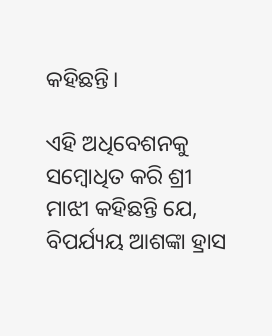କହିଛନ୍ତି।

ଏହି ଅଧିବେଶନକୁ ସମ୍ବୋଧିତ କରି ଶ୍ରୀ ମାଝୀ କହିଛନ୍ତି ଯେ, ବିପର୍ଯ୍ୟୟ ଆଶଙ୍କା ହ୍ରାସ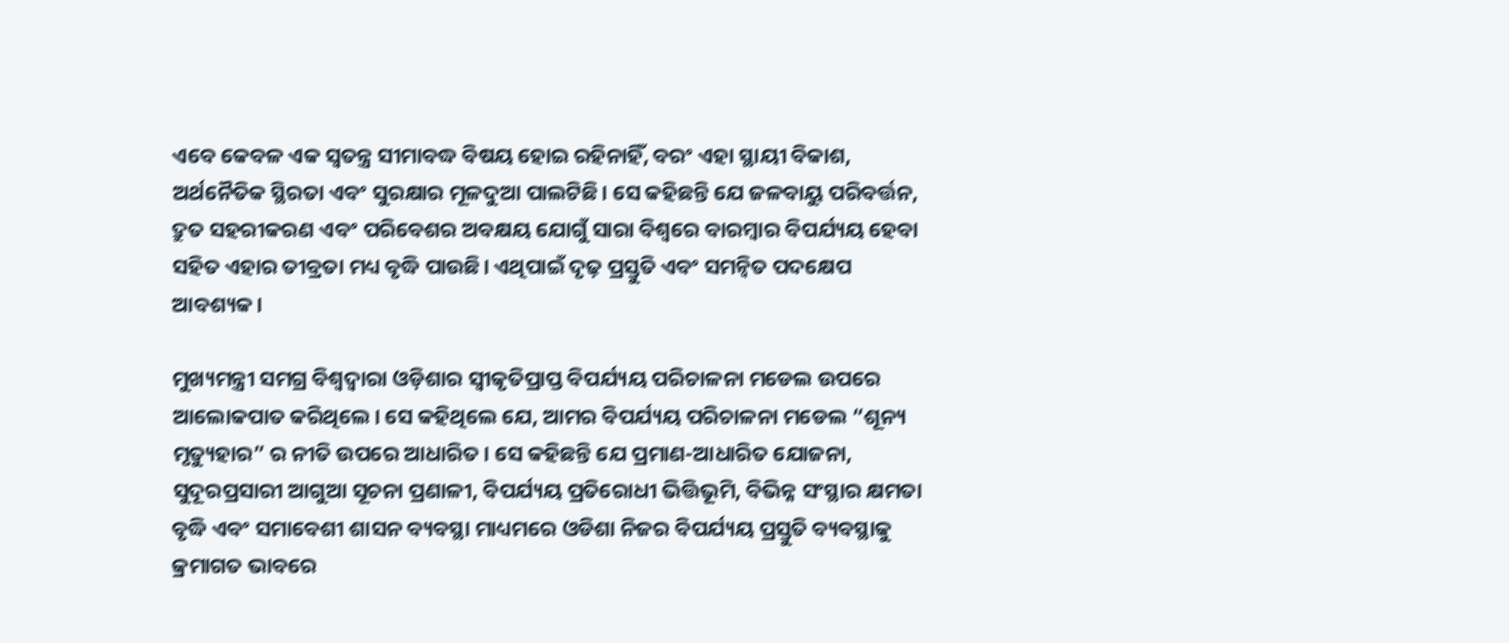ଏବେ କେବଳ ଏକ ସ୍ୱତନ୍ତ୍ର ସୀମାବଦ୍ଧ ବିଷୟ ହୋଇ ରହିନାହିଁ, ବରଂ ଏହା ସ୍ଥାୟୀ ବିକାଶ, ଅର୍ଥନୈତିକ ସ୍ଥିରତା ଏବଂ ସୁରକ୍ଷାର ମୂଳଦୁଆ ପାଲଟିଛି। ସେ କହିଛନ୍ତି ଯେ ଜଳବାୟୁ ପରିବର୍ତ୍ତନ, ଦ୍ରୁତ ସହରୀକରଣ ଏବଂ ପରିବେଶର ଅବକ୍ଷୟ ଯୋଗୁଁ ସାରା ବିଶ୍ୱରେ ବାରମ୍ବାର ବିପର୍ଯ୍ୟୟ ହେବା ସହିତ ଏହାର ତୀବ୍ରତା ମଧ୍ୟ ବୃଦ୍ଧି ପାଉଛି। ଏଥିପାଇଁ ଦୃଢ଼ ପ୍ରସ୍ତୁତି ଏବଂ ସମନ୍ୱିତ ପଦକ୍ଷେପ ଆବଶ୍ୟକ।

ମୁଖ୍ୟମନ୍ତ୍ରୀ ସମଗ୍ର ବିଶ୍ୱଦ୍ବାରା ଓଡ଼ିଶାର ସ୍ୱୀକୃତିପ୍ରାପ୍ତ ବିପର୍ଯ୍ୟୟ ପରିଚାଳନା ମଡେଲ ଉପରେ ଆଲୋକପାତ କରିଥିଲେ। ସେ କହିଥିଲେ ଯେ, ଆମର ବିପର୍ଯ୍ୟୟ ପରିଚାଳନା ମଡେଲ “ଶୂନ୍ୟ ମୃତ୍ୟୁହାର” ର ନୀତି ଉପରେ ଆଧାରିତ। ସେ କହିଛନ୍ତି ଯେ ପ୍ରମାଣ-ଆଧାରିତ ଯୋଜନା, ସୁଦୂରପ୍ରସାରୀ ଆଗୁଆ ସୂଚନା ପ୍ରଣାଳୀ, ବିପର୍ଯ୍ୟୟ ପ୍ରତିରୋଧୀ ଭିତ୍ତିଭୂମି, ବିଭିନ୍ନ ସଂସ୍ଥାର କ୍ଷମତା ବୃଦ୍ଧି ଏବଂ ସମାବେଶୀ ଶାସନ ବ୍ୟବସ୍ଥା ମାଧ୍ୟମରେ ଓଡିଶା ନିଜର ବିପର୍ଯ୍ୟୟ ପ୍ରସ୍ତୁତି ବ୍ୟବସ୍ଥାକୁ କ୍ରମାଗତ ଭାବରେ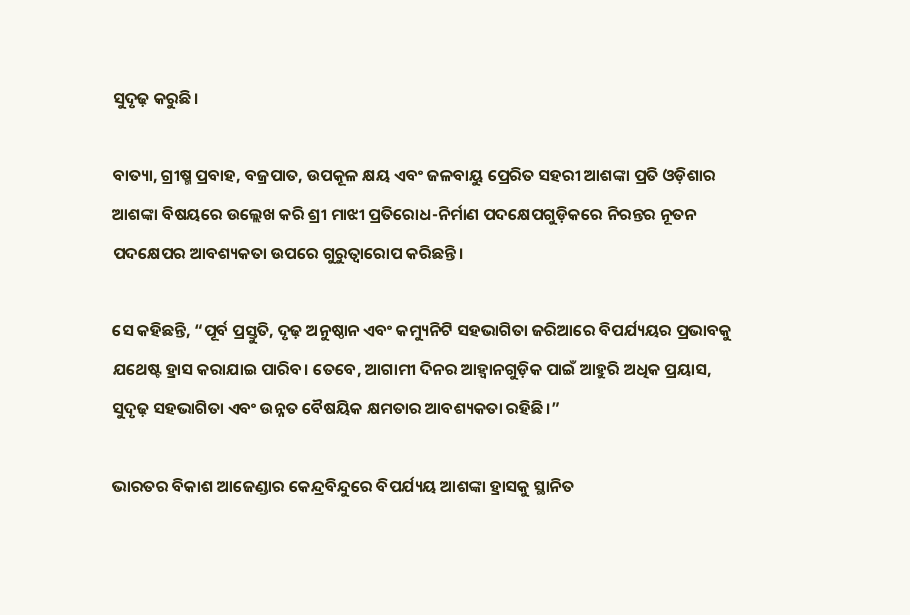ସୁଦୃଢ଼ କରୁଛି।

ବାତ୍ୟା, ଗ୍ରୀଷ୍ମ ପ୍ରବାହ, ବଜ୍ରପାତ, ଉପକୂଳ କ୍ଷୟ ଏବଂ ଜଳବାୟୁ ପ୍ରେରିତ ସହରୀ ଆଶଙ୍କା ପ୍ରତି ଓଡ଼ିଶାର ଆଶଙ୍କା ବିଷୟରେ ଉଲ୍ଲେଖ କରି ଶ୍ରୀ ମାଝୀ ପ୍ରତିରୋଧ-ନିର୍ମାଣ ପଦକ୍ଷେପଗୁଡ଼ିକରେ ନିରନ୍ତର ନୂତନ ପଦକ୍ଷେପର ଆବଶ୍ୟକତା ଉପରେ ଗୁରୁତ୍ୱାରୋପ କରିଛନ୍ତି।

ସେ କହିଛନ୍ତି, “ପୂର୍ବ ପ୍ରସ୍ତୁତି, ଦୃଢ଼ ଅନୁଷ୍ଠାନ ଏବଂ କମ୍ୟୁନିଟି ସହଭାଗିତା ଜରିଆରେ ବିପର୍ଯ୍ୟୟର ପ୍ରଭାବକୁ ଯଥେଷ୍ଟ ହ୍ରାସ କରାଯାଇ ପାରିବ। ତେବେ, ଆଗାମୀ ଦିନର ଆହ୍ୱାନଗୁଡ଼ିକ ପାଇଁ ଆହୁରି ଅଧିକ ପ୍ରୟାସ, ସୁଦୃଢ଼ ସହଭାଗିତା ଏବଂ ଉନ୍ନତ ବୈଷୟିକ କ୍ଷମତାର ଆବଶ୍ୟକତା ରହିଛି।”

ଭାରତର ବିକାଶ ଆଜେଣ୍ଡାର କେନ୍ଦ୍ରବିନ୍ଦୁରେ ବିପର୍ଯ୍ୟୟ ଆଶଙ୍କା ହ୍ରାସକୁ ସ୍ଥାନିତ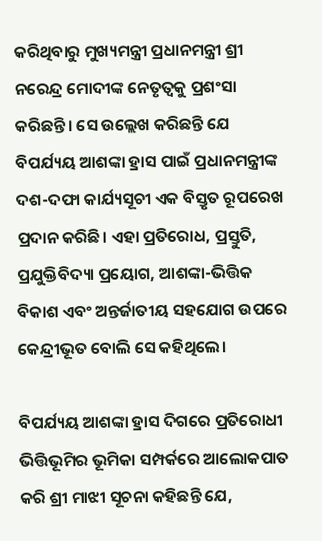କରିଥିବାରୁ ମୁଖ୍ୟମନ୍ତ୍ରୀ ପ୍ରଧାନମନ୍ତ୍ରୀ ଶ୍ରୀ ନରେନ୍ଦ୍ର ମୋଦୀଙ୍କ ନେତୃତ୍ୱକୁ ପ୍ରଶଂସା କରିଛନ୍ତି। ସେ ଉଲ୍ଲେଖ କରିଛନ୍ତି ଯେ ବିପର୍ଯ୍ୟୟ ଆଶଙ୍କା ହ୍ରାସ ପାଇଁ ପ୍ରଧାନମନ୍ତ୍ରୀଙ୍କ ଦଶ-ଦଫା କାର୍ଯ୍ୟସୂଚୀ ଏକ ବିସ୍ତୃତ ରୂପରେଖ ପ୍ରଦାନ କରିଛି। ଏହା ପ୍ରତିରୋଧ, ପ୍ରସ୍ତୁତି, ପ୍ରଯୁକ୍ତିବିଦ୍ୟା ପ୍ରୟୋଗ, ଆଶଙ୍କା-ଭିତ୍ତିକ ବିକାଶ ଏବଂ ଅନ୍ତର୍ଜାତୀୟ ସହଯୋଗ ଉପରେ କେନ୍ଦ୍ରୀଭୂତ ବୋଲି ସେ କହିଥିଲେ।

ବିପର୍ଯ୍ୟୟ ଆଶଙ୍କା ହ୍ରାସ ଦିଗରେ ପ୍ରତିରୋଧୀ ଭିତ୍ତିଭୂମିର ଭୂମିକା ସମ୍ପର୍କରେ ଆଲୋକପାତ କରି ଶ୍ରୀ ମାଝୀ ସୂଚନା କହିଛନ୍ତି ଯେ,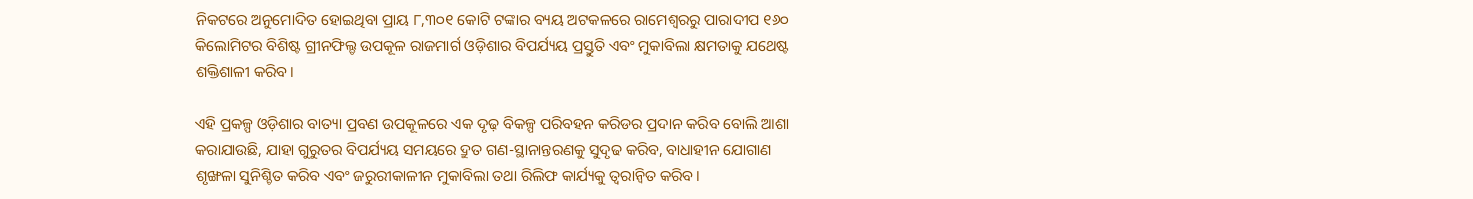ନିକଟରେ ଅନୁମୋଦିତ ହୋଇଥିବା ପ୍ରାୟ ୮,୩୦୧ କୋଟି ଟଙ୍କାର ବ୍ୟୟ ଅଟକଳରେ ରାମେଶ୍ୱରରୁ ପାରାଦୀପ ୧୬୦ କିଲୋମିଟର ବିଶିଷ୍ଟ ଗ୍ରୀନଫିଲ୍ଡ ଉପକୂଳ ରାଜମାର୍ଗ ଓଡ଼ିଶାର ବିପର୍ଯ୍ୟୟ ପ୍ରସ୍ତୁତି ଏବଂ ମୁକାବିଲା କ୍ଷମତାକୁ ଯଥେଷ୍ଟ ଶକ୍ତିଶାଳୀ କରିବ।

ଏହି ପ୍ରକଳ୍ପ ଓଡ଼ିଶାର ବାତ୍ୟା ପ୍ରବଣ ଉପକୂଳରେ ଏକ ଦୃଢ଼ ବିକଳ୍ପ ପରିବହନ କରିଡର ପ୍ରଦାନ କରିବ ବୋଲି ଆଶା କରାଯାଉଛି, ଯାହା ଗୁରୁତର ବିପର୍ଯ୍ୟୟ ସମୟରେ ଦ୍ରୁତ ଗଣ-ସ୍ଥାନାନ୍ତରଣକୁ ସୁଦୃଢ କରିବ, ବାଧାହୀନ ଯୋଗାଣ ଶୃଙ୍ଖଳା ସୁନିଶ୍ଚିତ କରିବ ଏବଂ ଜରୁରୀକାଳୀନ ମୁକାବିଲା ତଥା ରିଲିଫ କାର୍ଯ୍ୟକୁ ତ୍ୱରାନ୍ୱିତ କରିବ।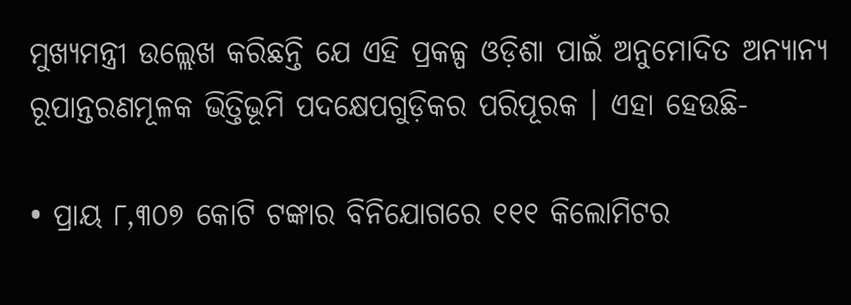ମୁଖ୍ୟମନ୍ତ୍ରୀ ଉଲ୍ଲେଖ କରିଛନ୍ତି ଯେ ଏହି ପ୍ରକଳ୍ପ ଓଡ଼ିଶା ପାଇଁ ଅନୁମୋଦିତ ଅନ୍ୟାନ୍ୟ ରୂପାନ୍ତରଣମୂଳକ ଭିତ୍ତିଭୂମି ପଦକ୍ଷେପଗୁଡ଼ିକର ପରିପୂରକ । ଏହା ହେଉଛି-

• ପ୍ରାୟ ୮,୩୦୭ କୋଟି ଟଙ୍କାର ବିନିଯୋଗରେ ୧୧୧ କିଲୋମିଟର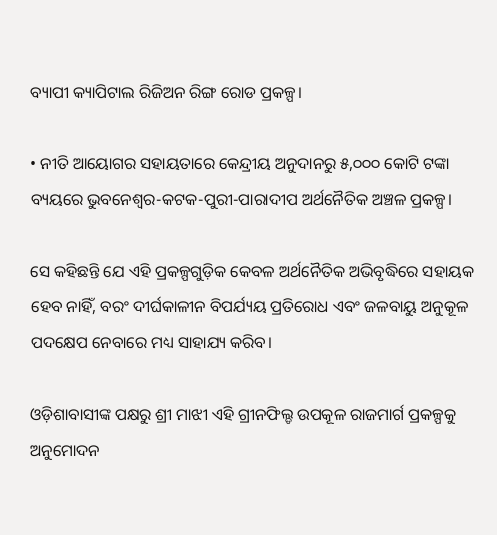ବ୍ୟାପୀ କ୍ୟାପିଟାଲ ରିଜିଅନ ରିଙ୍ଗ ରୋଡ ପ୍ରକଳ୍ପ।

• ନୀତି ଆୟୋଗର ସହାୟତାରେ କେନ୍ଦ୍ରୀୟ ଅନୁଦାନରୁ ୫,୦୦୦ କୋଟି ଟଙ୍କା ବ୍ୟୟରେ ଭୁବନେଶ୍ୱର-କଟକ-ପୁରୀ-ପାରାଦୀପ ଅର୍ଥନୈତିକ ଅଞ୍ଚଳ ପ୍ରକଳ୍ପ।

ସେ କହିଛନ୍ତି ଯେ ଏହି ପ୍ରକଳ୍ପଗୁଡ଼ିକ କେବଳ ଅର୍ଥନୈତିକ ଅଭିବୃଦ୍ଧିରେ ସହାୟକ ହେବ ନାହିଁ, ବରଂ ଦୀର୍ଘକାଳୀନ ବିପର୍ଯ୍ୟୟ ପ୍ରତିରୋଧ ଏବଂ ଜଳବାୟୁ ଅନୁକୂଳ ପଦକ୍ଷେପ ନେବାରେ ମଧ୍ୟ ସାହାଯ୍ୟ କରିବ।

ଓଡ଼ିଶାବାସୀଙ୍କ ପକ୍ଷରୁ ଶ୍ରୀ ମାଝୀ ଏହି ଗ୍ରୀନଫିଲ୍ଡ ଉପକୂଳ ରାଜମାର୍ଗ ପ୍ରକଳ୍ପକୁ ଅନୁମୋଦନ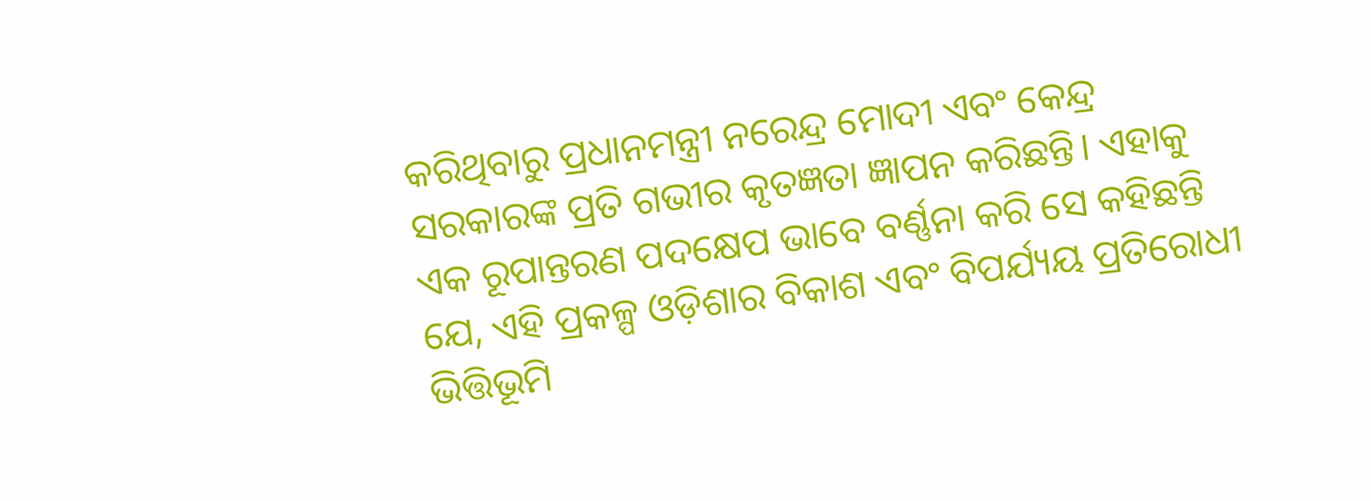କରିଥିବାରୁ ପ୍ରଧାନମନ୍ତ୍ରୀ ନରେନ୍ଦ୍ର ମୋଦୀ ଏବଂ କେନ୍ଦ୍ର ସରକାରଙ୍କ ପ୍ରତି ଗଭୀର କୃତଜ୍ଞତା ଜ୍ଞାପନ କରିଛନ୍ତି। ଏହାକୁ ଏକ ରୂପାନ୍ତରଣ ପଦକ୍ଷେପ ଭାବେ ବର୍ଣ୍ଣନା କରି ସେ କହିଛନ୍ତି ଯେ, ଏହି ପ୍ରକଳ୍ପ ଓଡ଼ିଶାର ବିକାଶ ଏବଂ ବିପର୍ଯ୍ୟୟ ପ୍ରତିରୋଧୀ ଭିତ୍ତିଭୂମି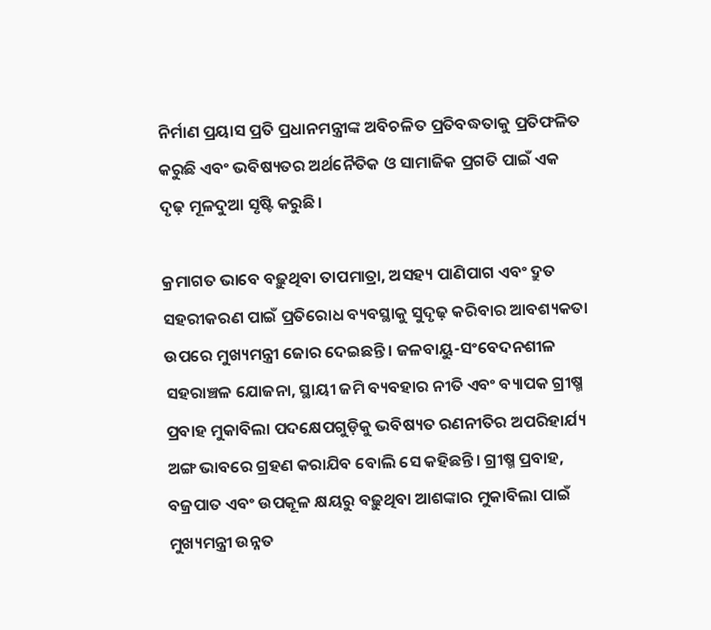ନିର୍ମାଣ ପ୍ରୟାସ ପ୍ରତି ପ୍ରଧାନମନ୍ତ୍ରୀଙ୍କ ଅବିଚଳିତ ପ୍ରତିବଦ୍ଧତାକୁ ପ୍ରତିଫଳିତ କରୁଛି ଏବଂ ଭବିଷ୍ୟତର ଅର୍ଥନୈତିକ ଓ ସାମାଜିକ ପ୍ରଗତି ପାଇଁ ଏକ ଦୃଢ଼ ମୂଳଦୁଆ ସୃଷ୍ଟି କରୁଛି।

କ୍ରମାଗତ ଭାବେ ବଢ଼ୁଥିବା ତାପମାତ୍ରା, ଅସହ୍ୟ ପାଣିପାଗ ଏବଂ ଦ୍ରୁତ ସହରୀକରଣ ପାଇଁ ପ୍ରତିରୋଧ ବ୍ୟବସ୍ଥାକୁ ସୁଦୃଢ଼ କରିବାର ଆବଶ୍ୟକତା ଉପରେ ମୁଖ୍ୟମନ୍ତ୍ରୀ ଜୋର ଦେଇଛନ୍ତି। ଜଳବାୟୁ-ସଂବେଦନଶୀଳ ସହରାଞ୍ଚଳ ଯୋଜନା, ସ୍ଥାୟୀ ଜମି ବ୍ୟବହାର ନୀତି ଏବଂ ବ୍ୟାପକ ଗ୍ରୀଷ୍ମ ପ୍ରବାହ ମୁକାବିଲା ପଦକ୍ଷେପଗୁଡ଼ିକୁ ଭବିଷ୍ୟତ ରଣନୀତିର ଅପରିହାର୍ଯ୍ୟ ଅଙ୍ଗ ଭାବରେ ଗ୍ରହଣ କରାଯିବ ବୋଲି ସେ କହିଛନ୍ତି। ଗ୍ରୀଷ୍ମ ପ୍ରବାହ, ବଜ୍ରପାତ ଏବଂ ଉପକୂଳ କ୍ଷୟରୁ ବଢ଼ୁଥିବା ଆଶଙ୍କାର ମୁକାବିଲା ପାଇଁ ମୁଖ୍ୟମନ୍ତ୍ରୀ ଉନ୍ନତ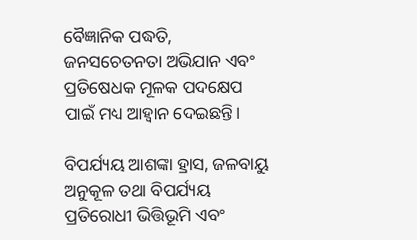ବୈଜ୍ଞାନିକ ପଦ୍ଧତି, ଜନସଚେତନତା ଅଭିଯାନ ଏବଂ ପ୍ରତିଷେଧକ ମୂଳକ ପଦକ୍ଷେପ ପାଇଁ ମଧ୍ୟ ଆହ୍ୱାନ ଦେଇଛନ୍ତି।

ବିପର୍ଯ୍ୟୟ ଆଶଙ୍କା ହ୍ରାସ, ଜଳବାୟୁ ଅନୁକୂଳ ତଥା ବିପର୍ଯ୍ୟୟ ପ୍ରତିରୋଧୀ ଭିତ୍ତିଭୂମି ଏବଂ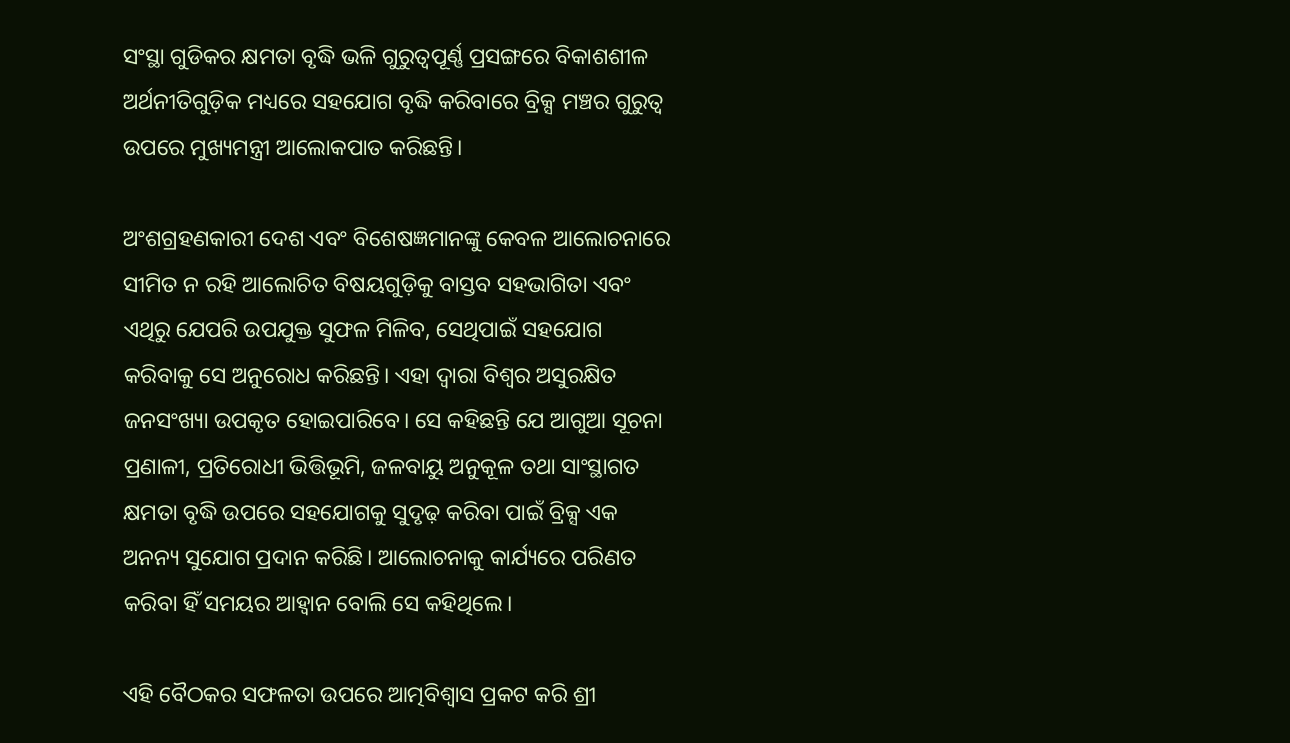ସଂସ୍ଥା ଗୁଡିକର କ୍ଷମତା ବୃଦ୍ଧି ଭଳି ଗୁରୁତ୍ୱପୂର୍ଣ୍ଣ ପ୍ରସଙ୍ଗରେ ବିକାଶଶୀଳ ଅର୍ଥନୀତିଗୁଡ଼ିକ ମଧ୍ୟରେ ସହଯୋଗ ବୃଦ୍ଧି କରିବାରେ ବ୍ରିକ୍ସ ମଞ୍ଚର ଗୁରୁତ୍ୱ ଉପରେ ମୁଖ୍ୟମନ୍ତ୍ରୀ ଆଲୋକପାତ କରିଛନ୍ତି।

ଅଂଶଗ୍ରହଣକାରୀ ଦେଶ ଏବଂ ବିଶେଷଜ୍ଞମାନଙ୍କୁ କେବଳ ଆଲୋଚନାରେ ସୀମିତ ନ ରହି ଆଲୋଚିତ ବିଷୟଗୁଡ଼ିକୁ ବାସ୍ତବ ସହଭାଗିତା ଏବଂ ଏଥିରୁ ଯେପରି ଉପଯୁକ୍ତ ସୁଫଳ ମିଳିବ, ସେଥିପାଇଁ ସହଯୋଗ କରିବାକୁ ସେ ଅନୁରୋଧ କରିଛନ୍ତି। ଏହା ଦ୍ୱାରା ବିଶ୍ୱର ଅସୁରକ୍ଷିତ ଜନସଂଖ୍ୟା ଉପକୃତ ହୋଇପାରିବେ। ସେ କହିଛନ୍ତି ଯେ ଆଗୁଆ ସୂଚନା ପ୍ରଣାଳୀ, ପ୍ରତିରୋଧୀ ଭିତ୍ତିଭୂମି, ଜଳବାୟୁ ଅନୁକୂଳ ତଥା ସାଂସ୍ଥାଗତ କ୍ଷମତା ବୃଦ୍ଧି ଉପରେ ସହଯୋଗକୁ ସୁଦୃଢ଼ କରିବା ପାଇଁ ବ୍ରିକ୍ସ ଏକ ଅନନ୍ୟ ସୁଯୋଗ ପ୍ରଦାନ କରିଛି। ଆଲୋଚନାକୁ କାର୍ଯ୍ୟରେ ପରିଣତ କରିବା ହିଁ ସମୟର ଆହ୍ୱାନ ବୋଲି ସେ କହିଥିଲେ।

ଏହି ବୈଠକର ସଫଳତା ଉପରେ ଆତ୍ମବିଶ୍ୱାସ ପ୍ରକଟ କରି ଶ୍ରୀ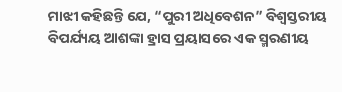ମାଝୀ କହିଛନ୍ତି ଯେ, “ପୁରୀ ଅଧିବେଶନ” ବିଶ୍ୱସ୍ତରୀୟ ବିପର୍ଯ୍ୟୟ ଆଶଙ୍କା ହ୍ରାସ ପ୍ରୟାସରେ ଏକ ସ୍ମରଣୀୟ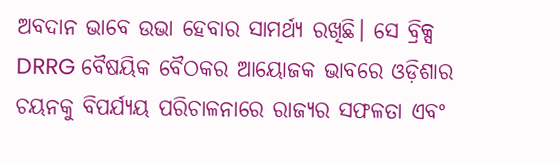ଅବଦାନ ଭାବେ ଉଭା ହେବାର ସାମର୍ଥ୍ୟ ରଖିଛି। ସେ ବ୍ରିକ୍ସ DRRG ବୈଷୟିକ ବୈଠକର ଆୟୋଜକ ଭାବରେ ଓଡ଼ିଶାର ଚୟନକୁ ବିପର୍ଯ୍ୟୟ ପରିଚାଳନାରେ ରାଜ୍ୟର ସଫଳତା ଏବଂ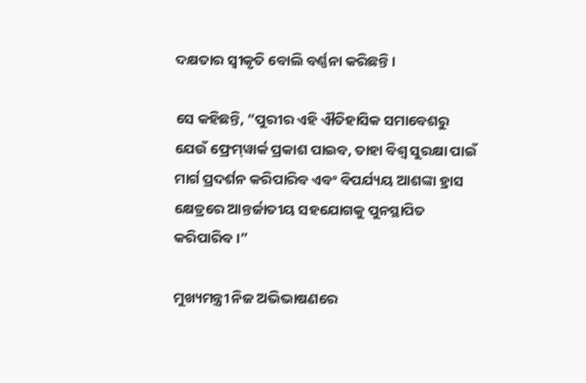ଦକ୍ଷତାର ସ୍ୱୀକୃତି ବୋଲି ବର୍ଣ୍ଣନା କରିଛନ୍ତି।

ସେ କହିଛନ୍ତି, “ପୁରୀର ଏହି ଐତିହାସିକ ସମାବେଶରୁ ଯେଉଁ ଫ୍ରେମ୍‌ୱାର୍କ ପ୍ରକାଶ ପାଇବ, ତାହା ବିଶ୍ୱ ସୁରକ୍ଷା ପାଇଁ ମାର୍ଗ ପ୍ରଦର୍ଶନ କରିପାରିବ ଏବଂ ବିପର୍ଯ୍ୟୟ ଆଶଙ୍କା ହ୍ରାସ କ୍ଷେତ୍ରରେ ଆନ୍ତର୍ଜାତୀୟ ସହଯୋଗକୁ ପୁନସ୍ଥାପିତ କରିପାରିବ।”

ମୁଖ୍ୟମନ୍ତ୍ରୀ ନିଜ ଅଭିଭାଷଣରେ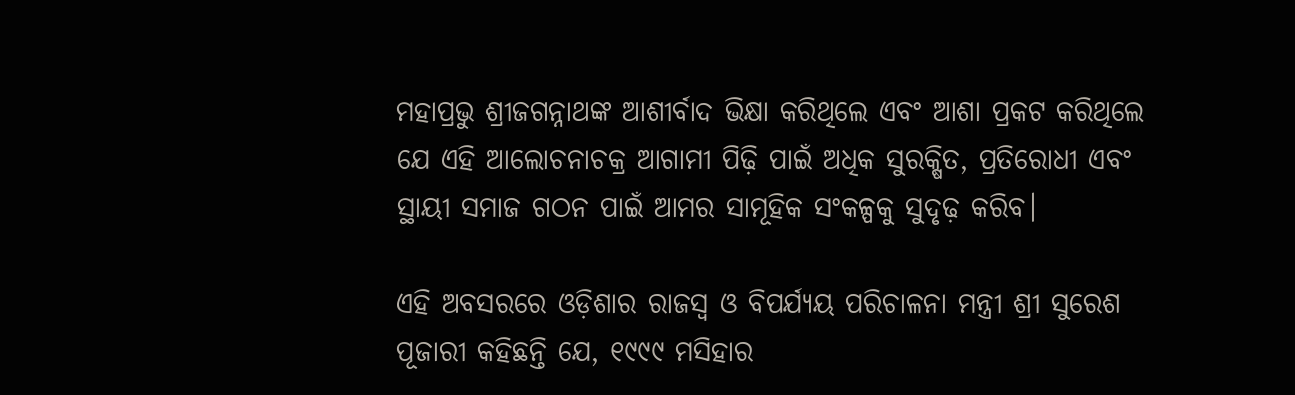ମହାପ୍ରଭୁ ଶ୍ରୀଜଗନ୍ନାଥଙ୍କ ଆଶୀର୍ବାଦ ଭିକ୍ଷା କରିଥିଲେ ଏବଂ ଆଶା ପ୍ରକଟ କରିଥିଲେ ଯେ ଏହି ଆଲୋଚନାଚକ୍ର ଆଗାମୀ ପିଢ଼ି ପାଇଁ ଅଧିକ ସୁରକ୍ଷିତ, ପ୍ରତିରୋଧୀ ଏବଂ ସ୍ଥାୟୀ ସମାଜ ଗଠନ ପାଇଁ ଆମର ସାମୂହିକ ସଂକଳ୍ପକୁ ସୁଦୃଢ଼ କରିବ।

ଏହି ଅବସରରେ ଓଡ଼ିଶାର ରାଜସ୍ୱ ଓ ବିପର୍ଯ୍ୟୟ ପରିଚାଳନା ମନ୍ତ୍ରୀ ଶ୍ରୀ ସୁରେଶ ପୂଜାରୀ କହିଛନ୍ତି ଯେ, ୧୯୯୯ ମସିହାର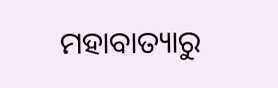ମହାବାତ୍ୟାରୁ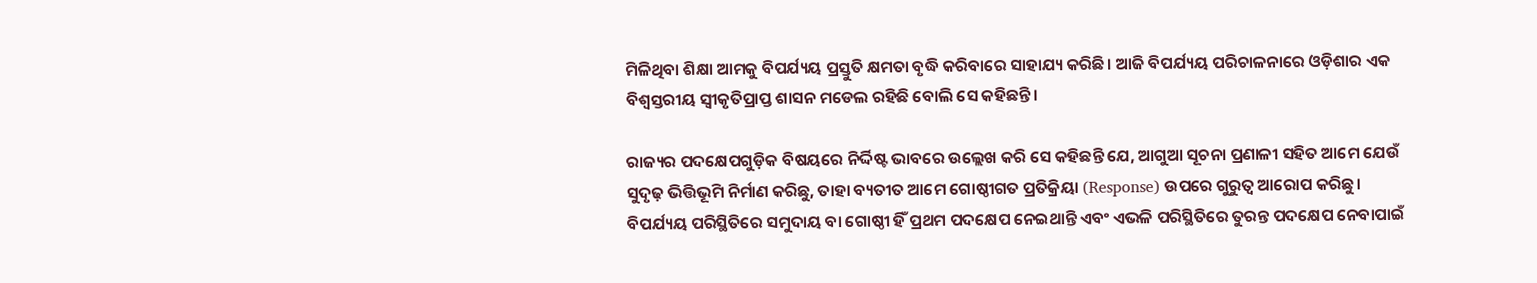ମିଳିଥିବା ଶିକ୍ଷା ଆମକୁ ବିପର୍ଯ୍ୟୟ ପ୍ରସ୍ତୁତି କ୍ଷମତା ବୃଦ୍ଧି କରିବାରେ ସାହାଯ୍ୟ କରିଛି। ଆଜି ବିପର୍ଯ୍ୟୟ ପରିଚାଳନାରେ ଓଡ଼ିଶାର ଏକ ବିଶ୍ୱସ୍ତରୀୟ ସ୍ୱୀକୃତିପ୍ରାପ୍ତ ଶାସନ ମଡେଲ ରହିଛି ବୋଲି ସେ କହିଛନ୍ତି।

ରାଜ୍ୟର ପଦକ୍ଷେପଗୁଡ଼ିକ ବିଷୟରେ ନିର୍ଦ୍ଦିଷ୍ଟ ଭାବରେ ଉଲ୍ଲେଖ କରି ସେ କହିଛନ୍ତି ଯେ, ଆଗୁଆ ସୂଚନା ପ୍ରଣାଳୀ ସହିତ ଆମେ ଯେଉଁ ସୁଦୃଢ଼ ଭିତ୍ତିଭୂମି ନିର୍ମାଣ କରିଛୁ, ତାହା ବ୍ୟତୀତ ଆମେ ଗୋଷ୍ଠୀଗତ ପ୍ରତିକ୍ରିୟା (Response) ଉପରେ ଗୁରୁତ୍ବ ଆରୋପ କରିଛୁ। ବିପର୍ଯ୍ୟୟ ପରିସ୍ଥିତିରେ ସମୁଦାୟ ବା ଗୋଷ୍ଠୀ ହିଁ ପ୍ରଥମ ପଦକ୍ଷେପ ନେଇଥାନ୍ତି ଏବଂ ଏଭଳି ପରିସ୍ଥିତିରେ ତୁରନ୍ତ ପଦକ୍ଷେପ ନେବାପାଇଁ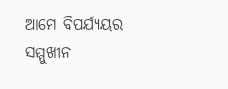ଆମେ ବିପର୍ଯ୍ୟୟର ସମ୍ମୁଖୀନ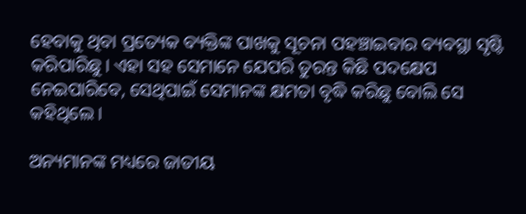ହେବାକୁ ଥିବା ପ୍ରତ୍ୟେକ ବ୍ୟକ୍ତିଙ୍କ ପାଖକୁ ସୂଚନା ପହଞ୍ଚାଇବାର ବ୍ୟବସ୍ଥା ସୃଷ୍ଟି କରିପାରିଛୁ। ଏହା ସହ ସେମାନେ ଯେପରି ତୁରନ୍ତ କିଛି ପଦକ୍ଷେପ ନେଇପାରିବେ, ସେଥିପାଇଁ ସେମାନଙ୍କ କ୍ଷମତା ବୃଦ୍ଧି କରିଛୁ ବୋଲି ସେ କହିଥିଲେ।

ଅନ୍ୟମାନଙ୍କ ମଧ୍ୟରେ ଜାତୀୟ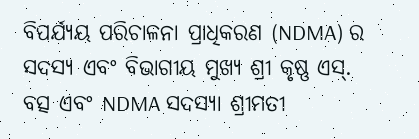ବିପର୍ଯ୍ୟୟ ପରିଚାଳନା ପ୍ରାଧିକରଣ (NDMA) ର ସଦସ୍ୟ ଏବଂ ବିଭାଗୀୟ ମୁଖ୍ୟ ଶ୍ରୀ କୃଷ୍ଣ ଏସ୍. ବତ୍ସ ଏବଂ NDMA ସଦସ୍ୟା ଶ୍ରୀମତୀ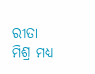ରୀତା ମିଶ୍ର ମଧ୍ୟ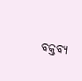ବକ୍ତବ୍ୟ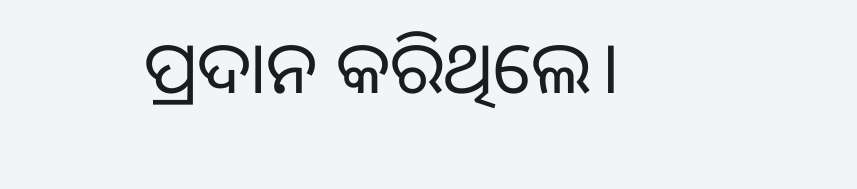ପ୍ରଦାନ କରିଥିଲେ।